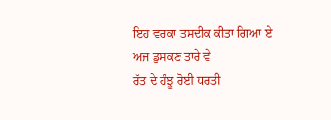ਇਹ ਵਰਕਾ ਤਸਦੀਕ ਕੀਤਾ ਗਿਆ ਏ
ਅਜ ਡੁਸਕਣ ਤਾਰੇ ਵੇ
ਰੱਤ ਦੇ ਹੰਝੂ ਰੋਈ ਧਰਤੀ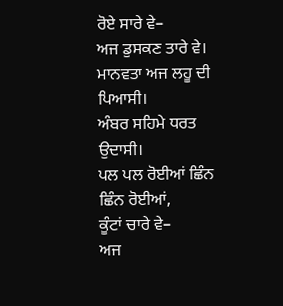ਰੋਏ ਸਾਰੇ ਵੇ–
ਅਜ ਡੁਸਕਣ ਤਾਰੇ ਵੇ।
ਮਾਨਵਤਾ ਅਜ ਲਹੂ ਦੀ ਪਿਆਸੀ।
ਅੰਬਰ ਸਹਿਮੇ ਧਰਤ ਉਦਾਸੀ।
ਪਲ ਪਲ ਰੋਈਆਂ ਛਿੰਨ ਛਿੰਨ ਰੋਈਆਂ,
ਕੂੰਟਾਂ ਚਾਰੇ ਵੇ–
ਅਜ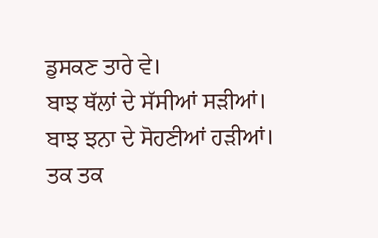ਡੁਸਕਣ ਤਾਰੇ ਵੇ।
ਬਾਝ ਥੱਲਾਂ ਦੇ ਸੱਸੀਆਂ ਸੜੀਆਂ।
ਬਾਝ ਝਨਾ ਦੇ ਸੋਹਣੀਆਂ ਹੜੀਆਂ।
ਤਕ ਤਕ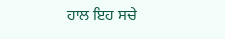ਹਾਲ ਇਹ ਸਚੇ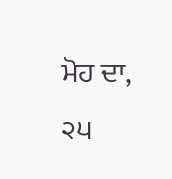ਮੋਹ ਦਾ,
੨੫